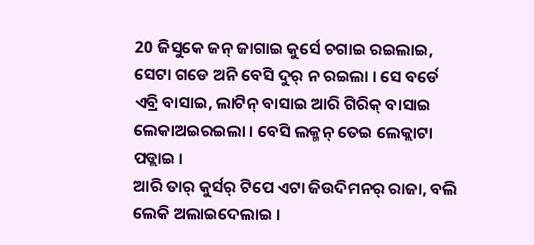20 ଜିସୁକେ ଜନ୍ ଜାଗାଇ କୁର୍ସେ ଚଗାଇ ରଇଲାଇ, ସେଟା ଗଡେ ଅନି ବେସି ଦୁର୍ ନ ରଇଲା । ସେ ବର୍ଡେ ଏବ୍ରି ବାସାଇ, ଲାଟିନ୍ ବାସାଇ ଆରି ଗିରିକ୍ ବାସାଇ ଲେକାଅଇରଇଲା । ବେସି ଲକ୍ମନ୍ ତେଇ ଲେକ୍ଲାଟା ପଡ୍ଲାଇ ।
ଆରି ତାର୍ କୁର୍ସର୍ ଟିପେ ଏଟା ଜିଉଦିମନର୍ ରାଜା, ବଲି ଲେକି ଅଲାଇଦେଲାଇ ।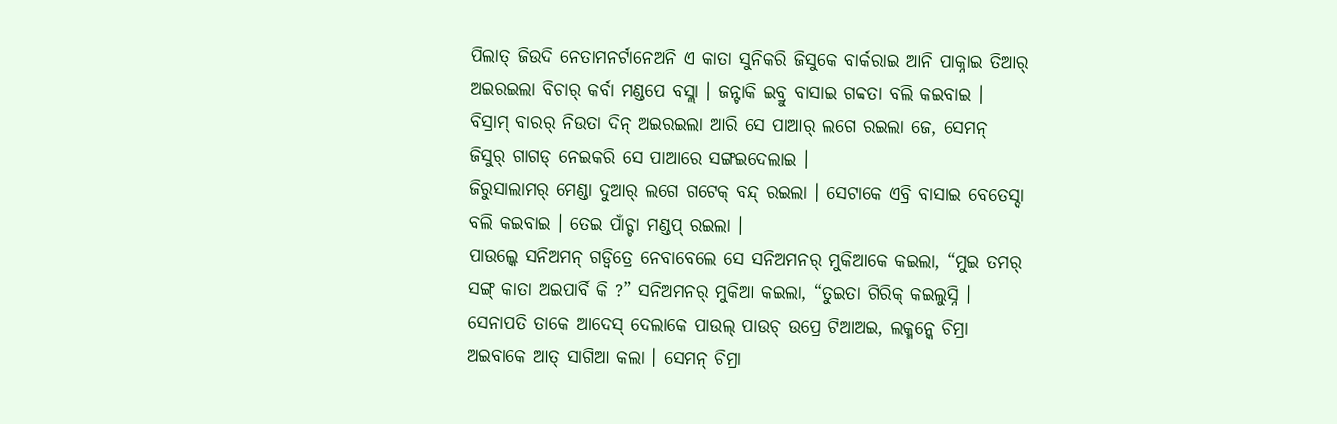ପିଲାତ୍ ଜିଉଦି ନେତାମନର୍ଟାନେଅନି ଏ କାତା ସୁନିକରି ଜିସୁକେ ବାର୍କରାଇ ଆନି ପାକ୍ନାଇ ତିଆର୍ ଅଇରଇଲା ବିଚାର୍ କର୍ବା ମଣ୍ଡପେ ବସ୍ଲା । ଜନ୍ଟାକି ଇବ୍ରୁ ବାସାଇ ଗବ୍ବତା ବଲି କଇବାଇ ।
ବିସ୍ରାମ୍ ବାରର୍ ନିଉତା ଦିନ୍ ଅଇରଇଲା ଆରି ସେ ପାଆର୍ ଲଗେ ରଇଲା ଜେ, ସେମନ୍ ଜିସୁର୍ ଗାଗଡ୍ ନେଇକରି ସେ ପାଆରେ ସଙ୍ଗଇଦେଲାଇ ।
ଜିରୁସାଲାମର୍ ମେଣ୍ଡା ଦୁଆର୍ ଲଗେ ଗଟେକ୍ ବନ୍ଦ୍ ରଇଲା । ସେଟାକେ ଏବ୍ରି ବାସାଇ ବେତେସ୍ଦା ବଲି କଇବାଇ । ତେଇ ପାଁଚ୍ଟା ମଣ୍ଡପ୍ ରଇଲା ।
ପାଉଲ୍କେ ସନିଅମନ୍ ଗଡ୍ବିତ୍ରେ ନେବାବେଲେ ସେ ସନିଅମନର୍ ମୁକିଆକେ କଇଲା, “ମୁଇ ତମର୍ ସଙ୍ଗ୍ କାତା ଅଇପାର୍ବି କି ?” ସନିଅମନର୍ ମୁକିଆ କଇଲା, “ତୁଇତା ଗିରିକ୍ କଇଲୁସ୍ନି ।
ସେନାପତି ତାକେ ଆଦେସ୍ ଦେଲାକେ ପାଉଲ୍ ପାଉଚ୍ ଉପ୍ରେ ଟିଆଅଇ, ଲକ୍ମନ୍କେ ଚିମ୍ରା ଅଇବାକେ ଆତ୍ ସାଗିଆ କଲା । ସେମନ୍ ଚିମ୍ରା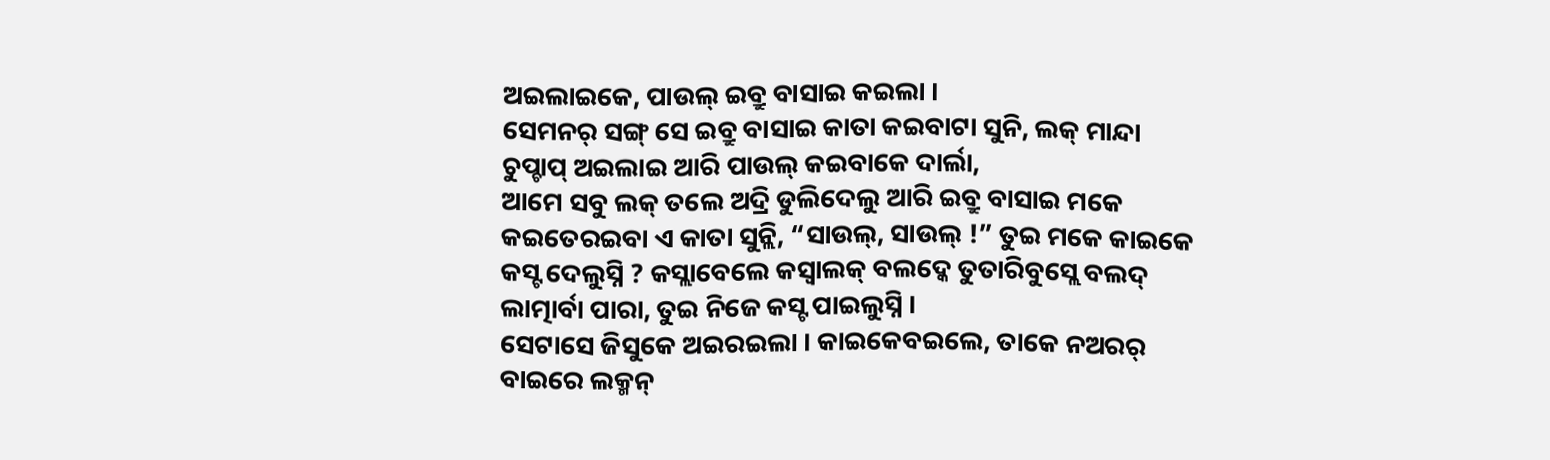ଅଇଲାଇକେ, ପାଉଲ୍ ଇବ୍ରୁ ବାସାଇ କଇଲା ।
ସେମନର୍ ସଙ୍ଗ୍ ସେ ଇବ୍ରୁ ବାସାଇ କାତା କଇବାଟା ସୁନି, ଲକ୍ ମାନ୍ଦା ଚୁପ୍ଚାପ୍ ଅଇଲାଇ ଆରି ପାଉଲ୍ କଇବାକେ ଦାର୍ଲା,
ଆମେ ସବୁ ଲକ୍ ତଲେ ଅଦ୍ରି ଡୁଲିଦେଲୁ ଆରି ଇବ୍ରୁ ବାସାଇ ମକେ କଇତେରଇବା ଏ କାତା ସୁନ୍ଲି, “ସାଉଲ୍, ସାଉଲ୍ !” ତୁଇ ମକେ କାଇକେ କସ୍ଟ ଦେଲୁସ୍ନି ? କସ୍ଲାବେଲେ କସ୍ବାଲକ୍ ବଲଦ୍କେ ତୁତାରିବୁସ୍ଲେ ବଲଦ୍ ଲାତ୍ମାର୍ବା ପାରା, ତୁଇ ନିଜେ କସ୍ଟ ପାଇଲୁସ୍ନି ।
ସେଟାସେ ଜିସୁକେ ଅଇରଇଲା । କାଇକେବଇଲେ, ତାକେ ନଅରର୍ ବାଇରେ ଲକ୍ମନ୍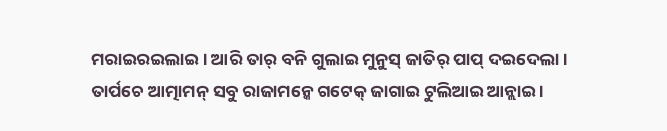ମରାଇରଇଲାଇ । ଆରି ତାର୍ ବନି ଗୁଲାଇ ମୁନୁସ୍ ଜାତିର୍ ପାପ୍ ଦଇଦେଲା ।
ତାର୍ପଚେ ଆତ୍ମାମନ୍ ସବୁ ରାଜାମନ୍କେ ଗଟେକ୍ ଜାଗାଇ ଟୁଲିଆଇ ଆନ୍ଲାଇ ।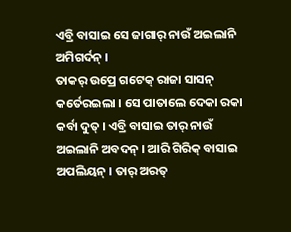ଏବ୍ରି ବାସାଇ ସେ ଜାଗାର୍ ନାଉଁ ଅଇଲାନି ଅମିଗର୍ଦନ୍ ।
ତାକର୍ ଉପ୍ରେ ଗଟେକ୍ ରାଜା ସାସନ୍ କର୍ତେରଇଲା । ସେ ପାତାଲେ ଦେକା ରକା କର୍ବା ଦୁତ୍ । ଏବ୍ରି ବାସାଇ ତାର୍ ନାଉଁ ଅଇଲାନି ଅବଦନ୍ । ଆରି ଗିରିକ୍ ବାସାଇ ଅପଲିୟନ୍ । ତାର୍ ଅରତ୍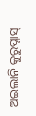ଅଇଲାନି କୁରୁପ୍ନାସ୍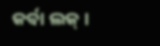କର୍ବା ଲକ୍ ।